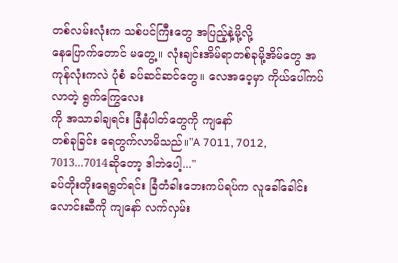တစ်လမ်းလုံးက သစ်ပင်ကြီးတွေ အပြည့်နဲ့မို့လို့
နေပြောက်တောင် မတွေ့။ လုံးချင်းအိမ်ရာတစ်ခုမို့အိမ်တွေ အကုန်လုံးကလဲ ပုံစံ ခပ်ဆင်ဆင်တွေ။ လေအဝေ့မှာ ကိုယ်ပေါ်ကပ်လာတဲ့ ရွက်ကြွေလေး
ကို အသာခါချရင်း ခြံနံပါတ်တွေကို ကျနော်
တစ်ခုခြင်း ရေတွက်လာမိသည်။"A 7011, 7012, 7013...7014ဆိုတော့ ဒါဘဲပေါ့..."
ခပ်တိုးတိုးရေရွတ်ရင်း ခြံတံခါးဘေးကပ်ရပ်က လူခေါ်ခေါင်းလောင်းဆီကို ကျနော် လက်လှမ်း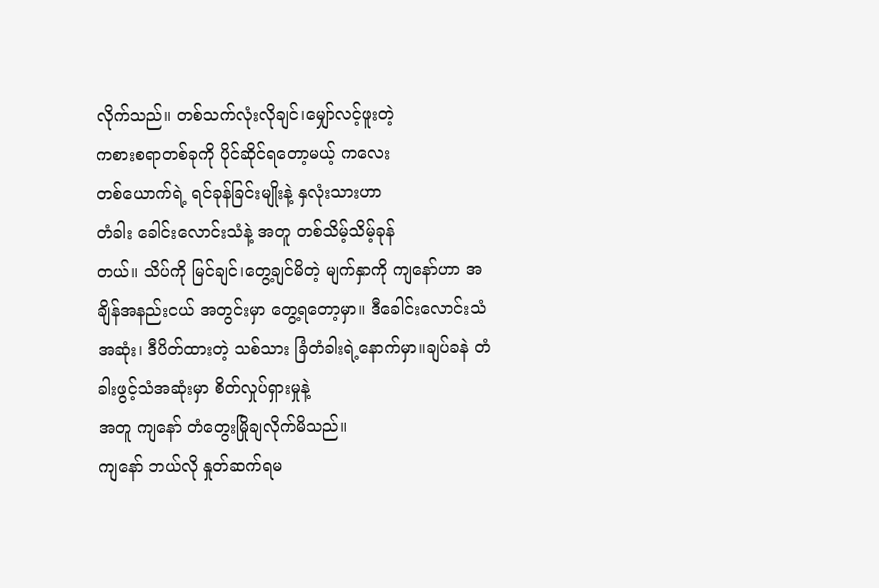လိုက်သည်။ တစ်သက်လုံးလိုချင်၊မျှော်လင့်ဖူးတဲ့
ကစားစရာတစ်ခုကို ပိုင်ဆိုင်ရတော့မယ့် ကလေး
တစ်ယောက်ရဲ့ ရင်ခုန်ခြင်းမျိုးနဲ့ နှလုံးသားဟာ
တံခါး ခေါင်းလောင်းသံနဲ့ အတူ တစ်သိမ့်သိမ့်ခုန်
တယ်။ သိပ်ကို မြင်ချင်၊တွေ့ချင်မိတဲ့ မျက်နှာကို ကျနော်ဟာ အချိန်အနည်းငယ် အတွင်းမှာ တွေ့ရတော့မှာ။ ဒီခေါင်းလောင်းသံအဆုံး၊ ဒီပိတ်ထားတဲ့ သစ်သား ခြံတံခါးရဲ့နောက်မှာ။ချပ်ခနဲ တံခါးဖွင့်သံအဆုံးမှာ စိတ်လှုပ်ရှားမှုနဲ့
အတူ ကျနော် တံတွေးမြိုချလိုက်မိသည်။
ကျနော် ဘယ်လို နှုတ်ဆက်ရမ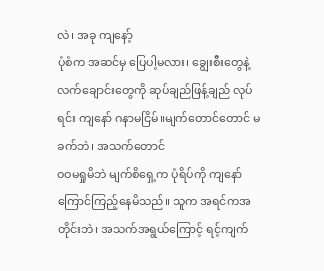လဲ၊ အခု ကျနော့်
ပုံစံက အဆင်မှ ပြေပါ့မလား၊ ချွေးစီးတွေနဲ့ လက်ချောင်းတွေကို ဆုပ်ချည်ဖြန့်ချည် လုပ်ရင်း ကျနော် ဂနာမငြိမ်။မျက်တောင်တောင် မခက်ဘဲ၊ အသက်တောင်
ဝဝမရှုမိဘဲ မျက်စိရှေ့က ပုံရိပ်ကို ကျနော်
ကြောင်ကြည့်နေမိသည်။ သူက အရင်ကအတိုင်းဘဲ၊ အသက်အရွယ်ကြောင့် ရင့်ကျက်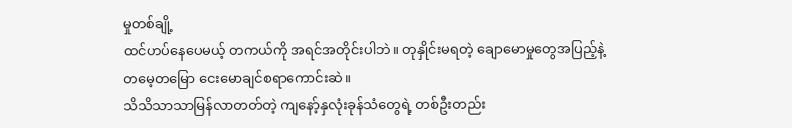မှုတစ်ချို့
ထင်ဟပ်နေပေမယ့် တကယ်ကို အရင်အတိုင်းပါဘဲ။ တုနှိုင်းမရတဲ့ ချောမောမှုတွေအပြည့်နဲ့
တမေ့တမြော ငေးမောချင်စရာကောင်းဆဲ။
သိသိသာသာမြန်လာတတ်တဲ့ ကျနော့်နှလုံးခုန်သံတွေရဲ့ တစ်ဦးတည်း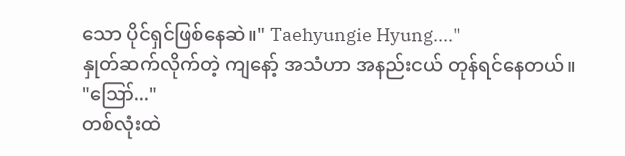သော ပိုင်ရှင်ဖြစ်နေဆဲ။" Taehyungie Hyung...."
နှုတ်ဆက်လိုက်တဲ့ ကျနော့် အသံဟာ အနည်းငယ် တုန်ရင်နေတယ်။
"ဪ..."
တစ်လုံးထဲ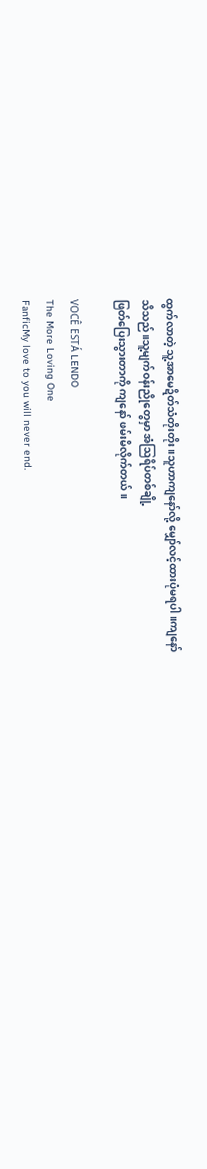ထွက်လာတဲ့ သူ့အာမေဍိတ်သံတိုးတိုး။သူဟာကျနော်လို့ မျှော်လင့်ထားပုံမရပါ။ကျနော်
သိသည်။သူ့မျက်ဝန်းညိုတွေမှာ အံဩရိပ်တစ်ချို့
ဖြတ်ပြေးသွားတာကို ကျနော် ဖမ်းမိလိုက်တယ်။

VOCÊ ESTÁ LENDO
The More Loving One
FanficMy love to you will never end.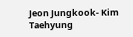Jeon Jungkook- Kim Taehyung